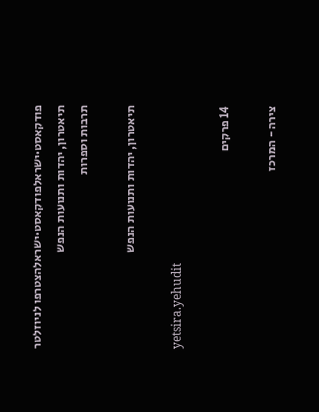פודקאסט·ישראלפודקאסט·ישראלהצטרפו לניוזלטר
תיאטרון, יהדות ותנועות הנפש
תרבות וספרות

תיאטרון, יהדות ותנועות הנפש

yetsira.yehudit

14 פרקים

צירה - המרכז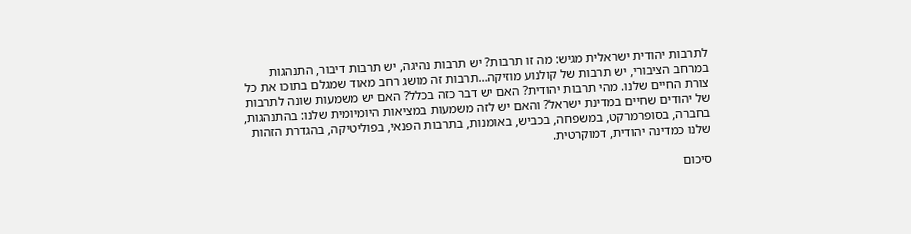לתרבות יהודית ישראלית מגיש: מה זו תרבות? יש תרבות נהיגה, יש תרבות דיבור, התנהגות במרחב הציבורי, יש תרבות של קולנוע מוזיקה…תרבות זה מושג רחב מאוד שמגלם בתוכו את כל צורת החיים שלנו. מהי תרבות יהודית? האם יש דבר כזה בכלל? האם יש משמעות שונה לתרבות של יהודים שחיים במדינת ישראל? והאם יש לזה משמעות במציאות היומיומית שלנו: בהתנהגות, בחברה, בסופרמרקט, במשפחה, בכביש, באומנות, בתרבות הפנאי, בפוליטיקה, בהגדרת הזהות שלנו כמדינה יהודית, דמוקרטית.

סיכום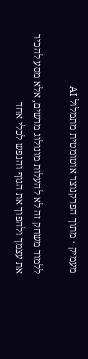מעמיק · מתוך הפרקנוצר אוטומטית מתמלול AI

ללמוד משחק זה לא להעלות מונולוג מרשים, אלא מסע להכיר את עצמך ולהפוך את הגוף והנפש לכלי אחד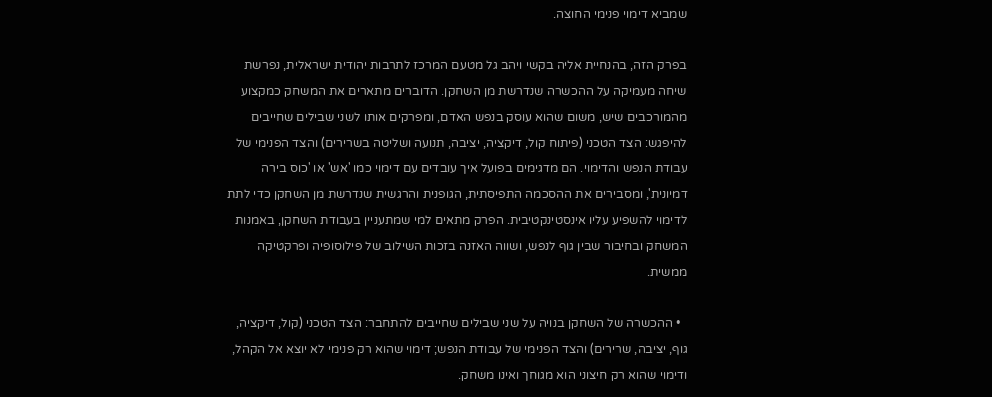שמביא דימוי פנימי החוצה.

בפרק הזה, בהנחיית אליה בקשי ויהב גל מטעם המרכז לתרבות יהודית ישראלית, נפרשת שיחה מעמיקה על ההכשרה שנדרשת מן השחקן. הדוברים מתארים את המשחק כמקצוע מהמורכבים שיש, משום שהוא עוסק בנפש האדם, ומפרקים אותו לשני שבילים שחייבים להיפגש: הצד הטכני (פיתוח קול, דיקציה, יציבה, תנועה ושליטה בשרירים) והצד הפנימי של עבודת הנפש והדימוי. הם מדגימים בפועל איך עובדים עם דימוי כמו 'אש' או 'כוס בירה דמיונית', ומסבירים את ההסכמה התפיסתית, הגופנית והרגשית שנדרשת מן השחקן כדי לתת לדימוי להשפיע עליו אינסטינקטיבית. הפרק מתאים למי שמתעניין בעבודת השחקן, באמנות המשחק ובחיבור שבין גוף לנפש, ושווה האזנה בזכות השילוב של פילוסופיה ופרקטיקה ממשית.

  • ההכשרה של השחקן בנויה על שני שבילים שחייבים להתחבר: הצד הטכני (קול, דיקציה, גוף, יציבה, שרירים) והצד הפנימי של עבודת הנפש; דימוי שהוא רק פנימי לא יוצא אל הקהל, ודימוי שהוא רק חיצוני הוא מגוחך ואינו משחק.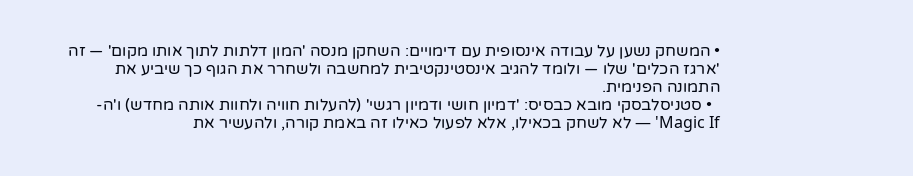• המשחק נשען על עבודה אינסופית עם דימויים: השחקן מנסה 'המון דלתות לתוך אותו מקום' — זה 'ארגז הכלים' שלו — ולומד להגיב אינסטינקטיבית למחשבה ולשחרר את הגוף כך שיביע את התמונה הפנימית.
  • סטניסלבסקי מובא כבסיס: 'דמיון חושי ודמיון רגשי' (להעלות חוויה ולחוות אותה מחדש) ו'ה-Magic If' — לא לשחק בכאילו, אלא לפעול כאילו זה באמת קורה, ולהעשיר את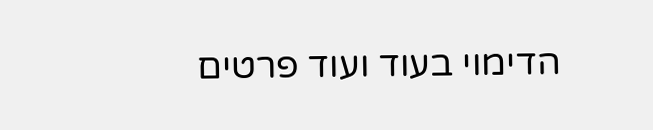הדימוי בעוד ועוד פרטים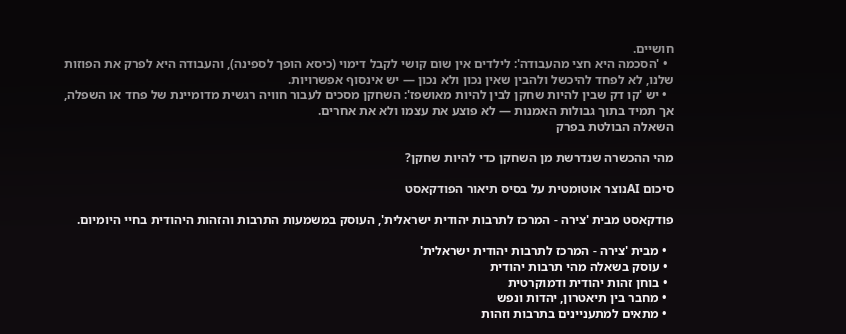חושיים.
  • 'הסכמה היא חצי מהעבודה': לילדים אין שום קושי לקבל דימוי (כיסא הופך לספינה), והעבודה היא לפרק את הפוזות שלנו, לא לפחד להיכשל ולהבין שאין נכון ולא נכון — יש אינסוף אפשרויות.
  • יש 'קו דק שבין להיות שחקן לבין להיות מאושפז': השחקן מסכים לעבור חוויה רגשית מדומיינת של פחד או השפלה, אך תמיד בתוך גבולות האמנות — לא פוצע את עצמו ולא את אחרים.
השאלה הבולטת בפרק

מהי ההכשרה שנדרשת מן השחקן כדי להיות שחקן?

סיכום AIנוצר אוטומטית על בסיס תיאור הפודקאסט

פודקאסט מבית 'צירה - המרכז לתרבות יהודית ישראלית', העוסק במשמעות התרבות והזהות היהודית בחיי היומיום.

  • מבית 'צירה - המרכז לתרבות יהודית ישראלית'
  • עוסק בשאלה מהי תרבות יהודית
  • בוחן זהות יהודית ודמוקרטית
  • מחבר בין תיאטרון, יהדות ונפש
  • מתאים למתעניינים בתרבות וזהות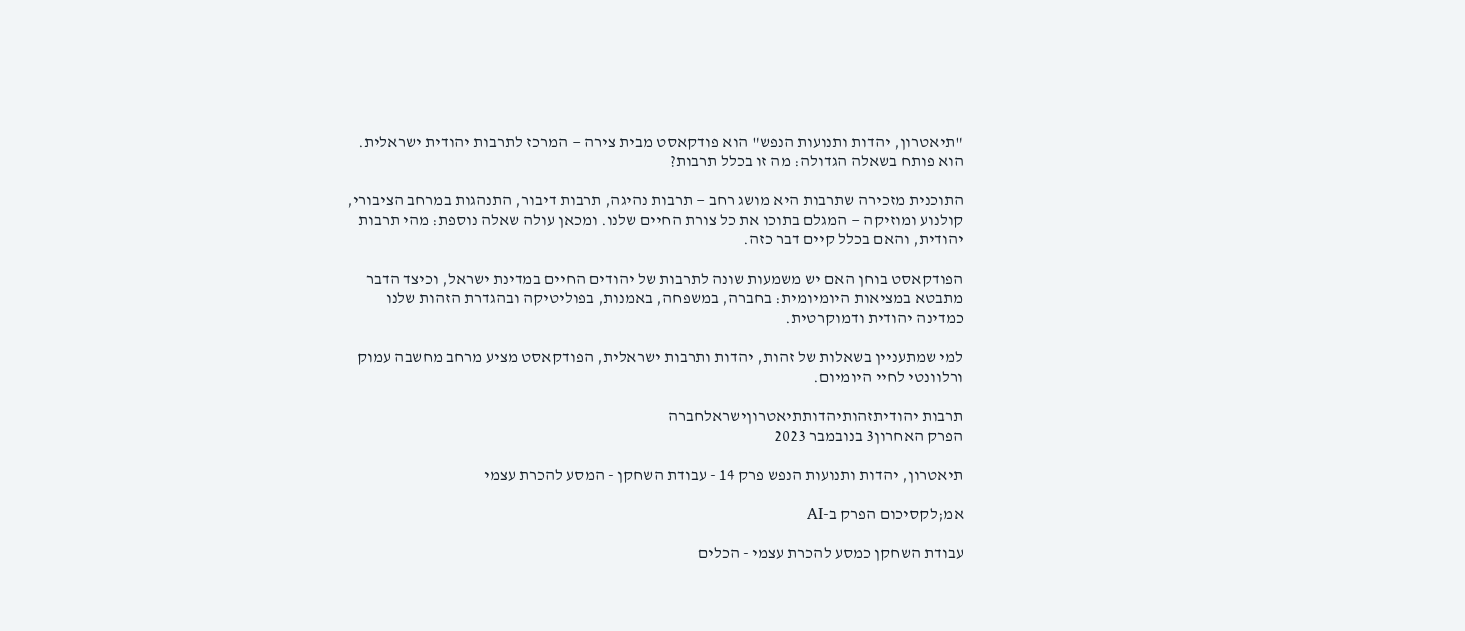"תיאטרון, יהדות ותנועות הנפש" הוא פודקאסט מבית צירה — המרכז לתרבות יהודית ישראלית. הוא פותח בשאלה הגדולה: מה זו בכלל תרבות?

התוכנית מזכירה שתרבות היא מושג רחב — תרבות נהיגה, תרבות דיבור, התנהגות במרחב הציבורי, קולנוע ומוזיקה — המגלם בתוכו את כל צורת החיים שלנו. ומכאן עולה שאלה נוספת: מהי תרבות יהודית, והאם בכלל קיים דבר כזה.

הפודקאסט בוחן האם יש משמעות שונה לתרבות של יהודים החיים במדינת ישראל, וכיצד הדבר מתבטא במציאות היומיומית: בחברה, במשפחה, באמנות, בפוליטיקה ובהגדרת הזהות שלנו כמדינה יהודית ודמוקרטית.

למי שמתעניין בשאלות של זהות, יהדות ותרבות ישראלית, הפודקאסט מציע מרחב מחשבה עמוק ורלוונטי לחיי היומיום.

תרבות יהודיתזהותיהדותתיאטרוןישראלחברה
הפרק האחרון3 בנובמבר 2023

תיאטרון, יהדות ותנועות הנפש פרק 14 - עבודת השחקן - המסע להכרת עצמי

אמ;לקסיכום הפרק ב-AI

עבודת השחקן כמסע להכרת עצמי - הכלים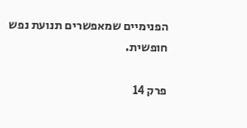הפנימיים שמאפשרים תנועת נפש חופשית.

פרק 14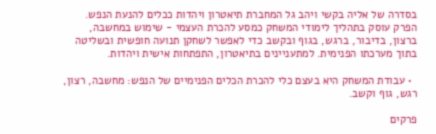בסדרה של אליה בקשי ויהב גל המחברת תיאטרון ויהדות ככלים להנעת הנפש. הפרק עוסק בתהליך לימודי המשחק כמסע להכרת העצמי - שימוש במחשבה, ברצון, בדיבור, ברגש, בגוף ובקשב כדי לאפשר לשחקן תנועה חופשית ובשליטה בתוך מערכתו הפנימית. למתעניינים בתיאטרון, התפתחות אישית ויהדות.

  • עבודת המשחק היא בעצם כלי להכרת הכלים הפנימיים של הנפש: מחשבה, רצון, רגש, גוף וקשב.

פרקים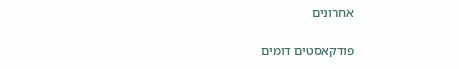אחרונים

פודקאסטים דומים